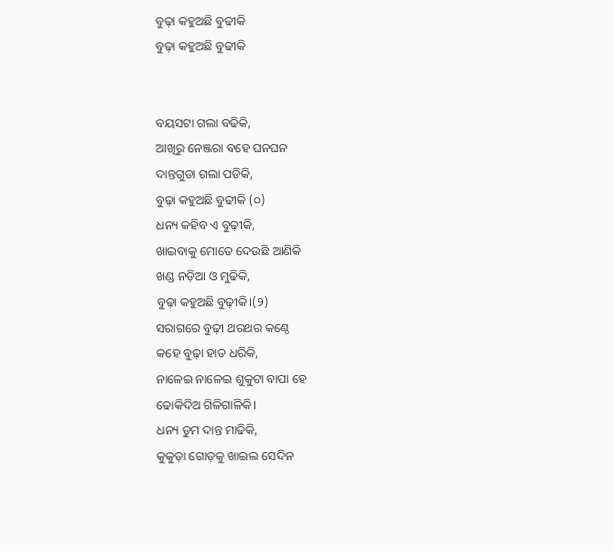ବୁଢ଼ା କହୁଅଛି ବୁଢୀକି
ବୁଢ଼ା କହୁଅଛି ବୁଢୀକି


ବୟସଟା ଗଲା ବଢିକି,
ଆଖିରୁ ନେଞ୍ଜରା ବହେ ଘନଘନ
ଦାନ୍ତଗୁଡା ଗଲା ପଡିକି,
ବୁଢ଼ା କହୁଅଛି ବୁଢୀକି (୦)
ଧନ୍ୟ କହିବ ଏ ବୁଢ଼ୀକି,
ଖାଇବାକୁ ମୋତେ ଦେଉଛି ଆଣିକି
ଖଣ୍ଡ ନଡ଼ିଆ ଓ ମୁଢିକି,
ବୁଢ଼ା କହୁଅଛି ବୁଢ଼ୀକି।(୨)
ସରାଗରେ ବୁଢ଼ୀ ଥରଥର କଣ୍ଠେ
କହେ ବୁଢ଼ା ହାତ ଧରିକି,
ନାଳେଇ ନାଳେଇ ଶୁକୁଟା ବାପା ହେ
ଢୋକିଦିଅ ଗିଳିଗାଳିକି।
ଧନ୍ୟ ତୁମ ଦାନ୍ତ ମାଢିକି,
କୁକୁଡ଼ା ଗୋଡ଼କୁ ଖାଇଲ ସେଦିନ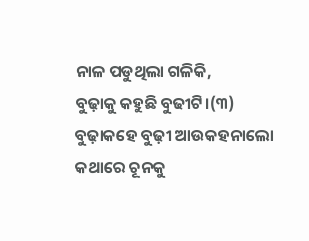ନାଳ ପଡୁଥିଲା ଗଳିକି,
ବୁଢ଼ାକୁ କହୁଛି ବୁଢୀଟି।(୩)
ବୁଢ଼ାକହେ ବୁଢ଼ୀ ଆଉକହନାଲୋ
କଥାରେ ଚୂନକୁ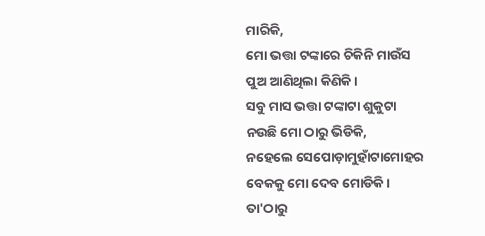ମାରିକି,
ମୋ ଭତ୍ତା ଟଙ୍କାରେ ଚିକିନି ମାଉଁସ
ପୁଅ ଆଣିଥିଲା କିଣିକି।
ସବୁ ମାସ ଭତ୍ତା ଟଙ୍କାଟା ଶୁକୁଟା
ନଉଛି ମୋ ଠାରୁ ଭିଡିକି,
ନହେଲେ ସେପୋଡ଼ାମୁହାଁଟାମୋହର
ବେକକୁ ମୋ ଦେବ ମୋଡିକି।
ତା'ଠାରୁ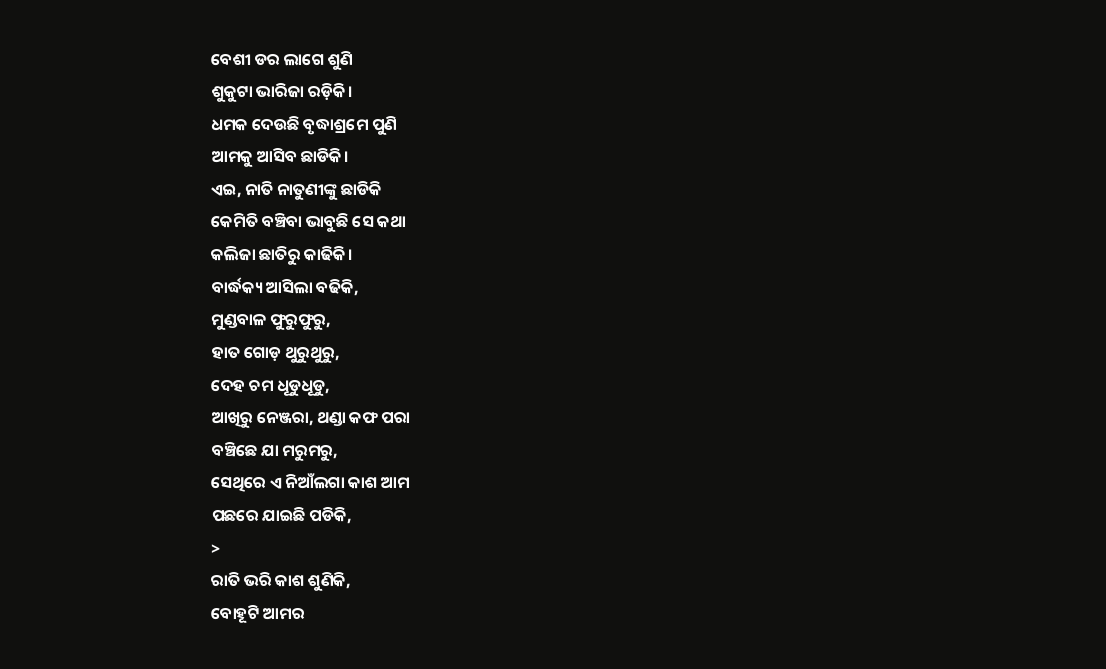ବେଶୀ ଡର ଲାଗେ ଶୁଣି
ଶୁକୁଟା ଭାରିଜା ରଡ଼ିକି।
ଧମକ ଦେଉଛି ବୃଦ୍ଧାଶ୍ରମେ ପୁଣି
ଆମକୁ ଆସିବ ଛାଡିକି।
ଏଇ, ନାତି ନାତୁଣୀଙ୍କୁ ଛାଡିକି
କେମିତି ବଞ୍ଚିବା ଭାବୁଛି ସେ କଥା
କଲିଜା ଛାତିରୁ କାଢିକି।
ବାର୍ଦ୍ଧକ୍ୟ ଆସିଲା ବଢିକି,
ମୁଣ୍ଡବାଳ ଫୁରୁଫୁରୁ,
ହାତ ଗୋଡ଼ ଥୁରୁଥୁରୁ,
ଦେହ ଚମ ଧୂଡୁଧୂଡୁ,
ଆଖିରୁ ନେଞ୍ଜରା, ଥଣ୍ଡା କଫ ପରା
ବଞ୍ଚିଛେ ଯା ମରୁମରୁ,
ସେଥିରେ ଏ ନିଆଁଲଗା କାଶ ଆମ
ପଛରେ ଯାଇଛି ପଡିକି,
>
ରାତି ଭରି କାଶ ଶୁଣିକି,
ବୋହୂଟି ଆମର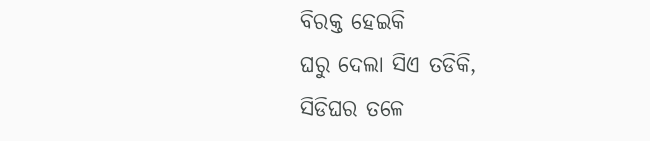ବିରକ୍ତ ହେଇକି
ଘରୁ ଦେଲା ସିଏ ତଡିକି,
ସିଡିଘର ତଳେ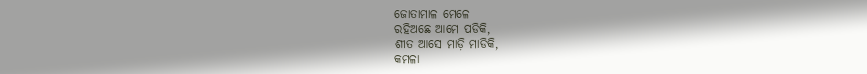ଜୋତାମାଳ ମେଳେ
ରହିଅଛେ ଆମେ ପଡିକି,
ଶୀତ ଆସେ ମାଡ଼ି ମାଡିକି,
କମଳା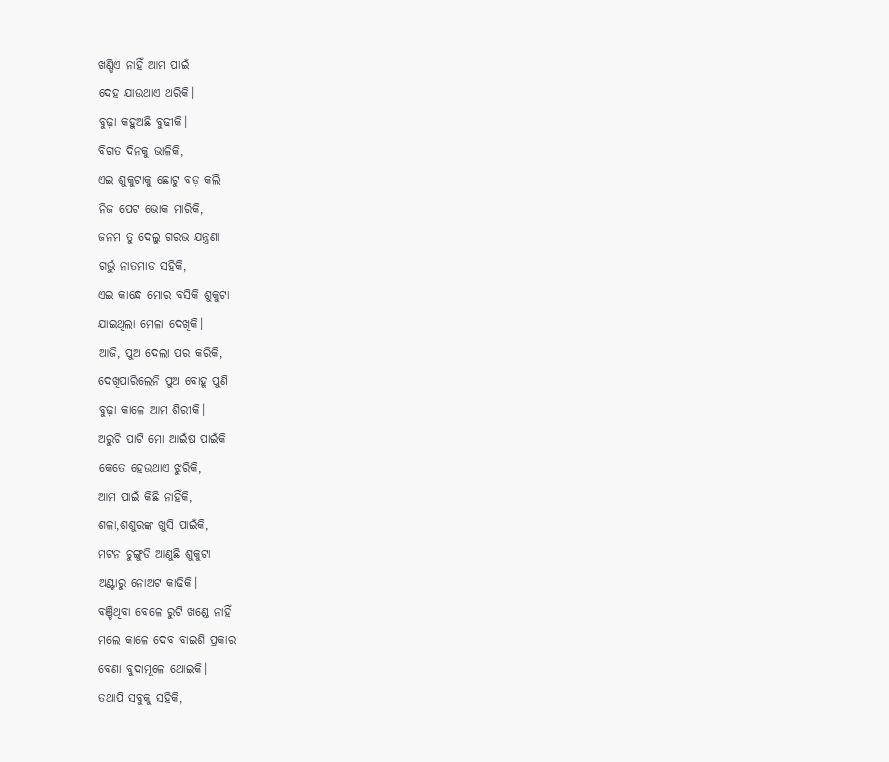ଖଣ୍ଡିଏ ନାହିଁ ଆମ ପାଇଁ
ଦେହ ଯାଉଥାଏ ଥରିକି।
ବୁଢ଼ା କହୁଅଛି ବୁଢୀକି।
ବିଗତ ଦିନକୁ ଭାଳିକି,
ଏଇ ଶୁକୁଟାକୁ ଛୋଟୁ ବଡ଼ କଲି
ନିଜ ପେଟ ଭୋକ ମାରିକି,
ଜନମ ତୁ ଦେଲୁ ଗରଭ ଯନ୍ତ୍ରଣା
ଗର୍ଭୁ ନାତମାଡ ସହିକି,
ଏଇ କାନ୍ଧେ ମୋର ବସିକି ଶୁକୁଟା
ଯାଇଥିଲା ମେଳା ଦେଖିକି।
ଆଜି, ପୁଅ ଦେଲା ପର କରିକି,
ଦେଖିପାରିଲେନି ପୁଅ ବୋହୂ ପୁଣି
ବୁଢ଼ା କାଳେ ଆମ ଶିରୀକି।
ଅରୁଚି ପାଟି ମୋ ଆଇଁଷ ପାଇଁକି
କେତେ ହେଉଥାଏ ଝୁରିକି,
ଆମ ପାଇଁ କିଛି ନାହିଁକି,
ଶଳା,ଶଶୁରଙ୍କ ଖୁସି ପାଇଁକି,
ମଟନ ଚୁଙ୍ଗୁଡି ଆଣୁଛି ଶୁକୁଟା
ଅଣ୍ଟାରୁ ନୋଅଟ କାଢିକି।
ବଞ୍ଚିଥିବା ବେଳେ ରୁଟି ଖଣ୍ଡେ ନାହିଁ
ମଲେ କାଳେ ଦେବ ବାଇଶି ପ୍ରକାର
ବେଣା ବୁଦାମୂଳେ ଥୋଇକି।
ତଥାପି ସବୁକୁ ସହିକି,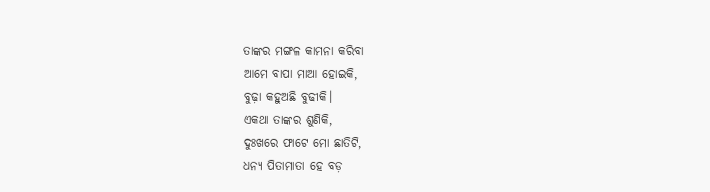ତାଙ୍କର ମଙ୍ଗଳ କାମନା କରିବା
ଆମେ ବାପା ମାଆ ହୋଇକି,
ବୁଢ଼ା କହୁଅଛି ବୁଢୀକି।
ଏକଥା ତାଙ୍କର ଶୁଣିକି,
ଦୁଃଖରେ ଫାଟେ ମୋ ଛାତିଟି,
ଧନ୍ୟ ପିତାମାତା ହେ ବଡ଼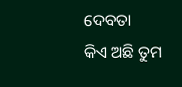ଦେବତା
କିଏ ଅଛି ତୁମ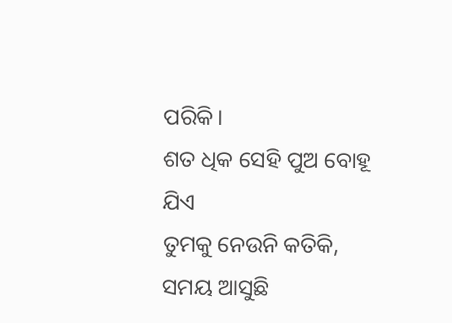ପରିକି।
ଶତ ଧିକ ସେହି ପୁଅ ବୋହୂ ଯିଏ
ତୁମକୁ ନେଉନି କତିକି,
ସମୟ ଆସୁଛି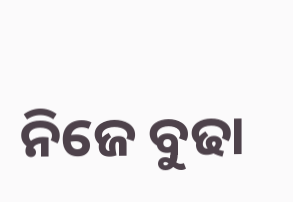ନିଜେ ବୁଢା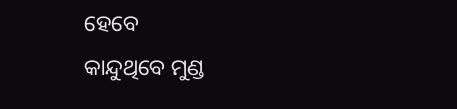ହେବେ
କାନ୍ଦୁଥିବେ ମୁଣ୍ଡ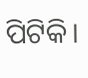ପିଟିକି।